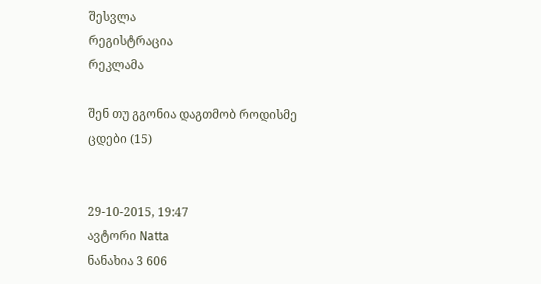შესვლა
რეგისტრაცია
რეკლამა

შენ თუ გგონია დაგთმობ როდისმე ცდები (15)


29-10-2015, 19:47
ავტორი Natta
ნანახია 3 606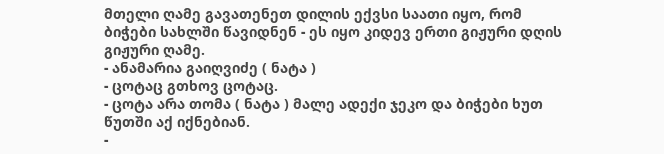მთელი ღამე გავათენეთ დილის ექვსი საათი იყო, რომ ბიჭები სახლში წავიდნენ - ეს იყო კიდევ ერთი გიჟური დღის გიჟური ღამე.
- ანამარია გაიღვიძე ( ნატა )
- ცოტაც გთხოვ ცოტაც.
- ცოტა არა თომა ( ნატა ) მალე ადექი ჯეკო და ბიჭები ხუთ წუთში აქ იქნებიან.
-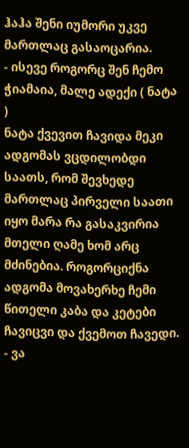ჰაჰა შენი იუმორი უკვე მართლაც გასაოცარია.
- ისევე როგორც შენ ჩემო ჭიამაია, მალე ადექი ( ნატა )
ნატა ქვევით ჩავიდა მეკი ადგომას ვცდილობდი საათს, რომ შევხედე მართლაც პირველი საათი იყო მარა რა გასაკვირია მთელი ღამე ხომ არც მძინებია. როგორციქნა ადგომა მოვახერხე ჩემი წითელი კაბა და კეტები ჩავიცვი და ქვემოთ ჩავედი.
- ვა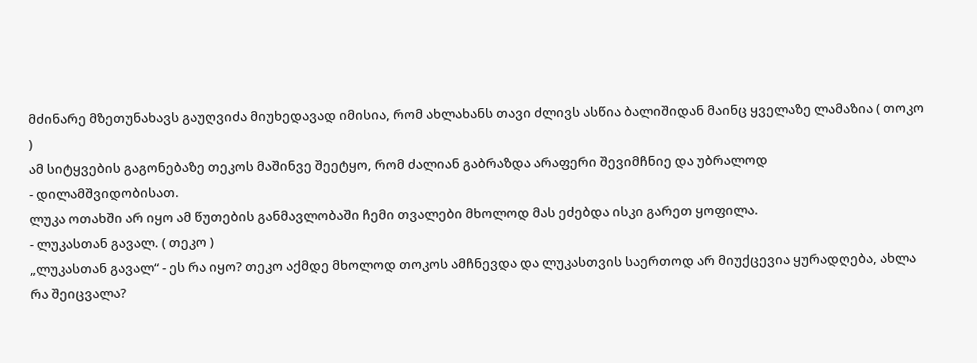მძინარე მზეთუნახავს გაუღვიძა მიუხედავად იმისია, რომ ახლახანს თავი ძლივს ასწია ბალიშიდან მაინც ყველაზე ლამაზია ( თოკო )
ამ სიტყვების გაგონებაზე თეკოს მაშინვე შეეტყო, რომ ძალიან გაბრაზდა არაფერი შევიმჩნიე და უბრალოდ
- დილამშვიდობისათ.
ლუკა ოთახში არ იყო ამ წუთების განმავლობაში ჩემი თვალები მხოლოდ მას ეძებდა ისკი გარეთ ყოფილა.
- ლუკასთან გავალ. ( თეკო )
„ლუკასთან გავალ“ - ეს რა იყო? თეკო აქმდე მხოლოდ თოკოს ამჩნევდა და ლუკასთვის საერთოდ არ მიუქცევია ყურადღება, ახლა რა შეიცვალა?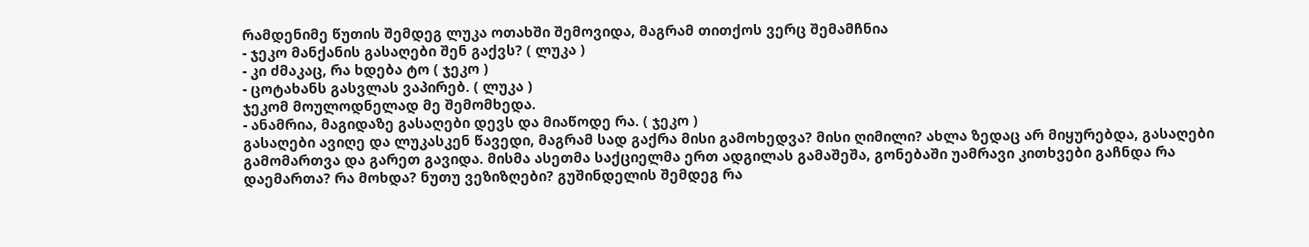რამდენიმე წუთის შემდეგ ლუკა ოთახში შემოვიდა, მაგრამ თითქოს ვერც შემამჩნია
- ჯეკო მანქანის გასაღები შენ გაქვს? ( ლუკა )
- კი ძმაკაც, რა ხდება ტო ( ჯეკო )
- ცოტახანს გასვლას ვაპირებ. ( ლუკა )
ჯეკომ მოულოდნელად მე შემომხედა.
- ანამრია, მაგიდაზე გასაღები დევს და მიაწოდე რა. ( ჯეკო )
გასაღები ავიღე და ლუკასკენ წავედი, მაგრამ სად გაქრა მისი გამოხედვა? მისი ღიმილი? ახლა ზედაც არ მიყურებდა, გასაღები გამომართვა და გარეთ გავიდა. მისმა ასეთმა საქციელმა ერთ ადგილას გამაშეშა, გონებაში უამრავი კითხვები გაჩნდა რა დაემართა? რა მოხდა? ნუთუ ვეზიზღები? გუშინდელის შემდეგ რა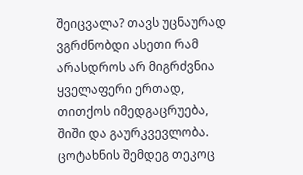შეიცვალა? თავს უცნაურად ვგრძნობდი ასეთი რამ არასდროს არ მიგრძვნია ყველაფერი ერთად, თითქოს იმედგაცრუება, შიში და გაურკვევლობა.
ცოტახნის შემდეგ თეკოც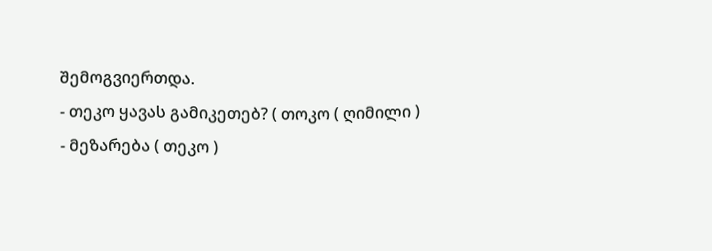შემოგვიერთდა.
- თეკო ყავას გამიკეთებ? ( თოკო ( ღიმილი )
- მეზარება ( თეკო )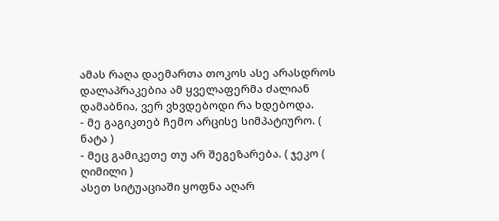ამას რაღა დაემართა თოკოს ასე არასდროს დალაპრაკებია ამ ყველაფერმა ძალიან დამაბნია, ვერ ვხვდებოდი რა ხდებოდა.
- მე გაგიკთებ ჩემო არცისე სიმპატიურო. ( ნატა )
- მეც გამიკეთე თუ არ შეგეზარება. ( ჯეკო ( ღიმილი )
ასეთ სიტუაციაში ყოფნა აღარ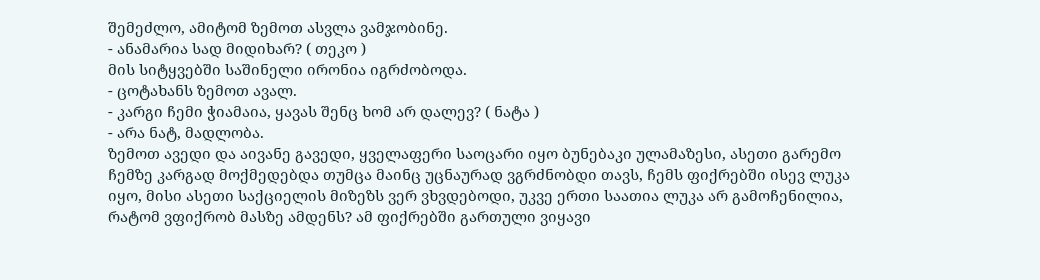შემეძლო, ამიტომ ზემოთ ასვლა ვამჯობინე.
- ანამარია სად მიდიხარ? ( თეკო )
მის სიტყვებში საშინელი ირონია იგრძობოდა.
- ცოტახანს ზემოთ ავალ.
- კარგი ჩემი ჭიამაია, ყავას შენც ხომ არ დალევ? ( ნატა )
- არა ნატ, მადლობა.
ზემოთ ავედი და აივანე გავედი, ყველაფერი საოცარი იყო ბუნებაკი ულამაზესი, ასეთი გარემო ჩემზე კარგად მოქმედებდა თუმცა მაინც უცნაურად ვგრძნობდი თავს, ჩემს ფიქრებში ისევ ლუკა იყო, მისი ასეთი საქციელის მიზეზს ვერ ვხვდებოდი, უკვე ერთი საათია ლუკა არ გამოჩენილია, რატომ ვფიქრობ მასზე ამდენს? ამ ფიქრებში გართული ვიყავი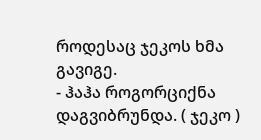როდესაც ჯეკოს ხმა გავიგე.
- ჰაჰა როგორციქნა დაგვიბრუნდა. ( ჯეკო )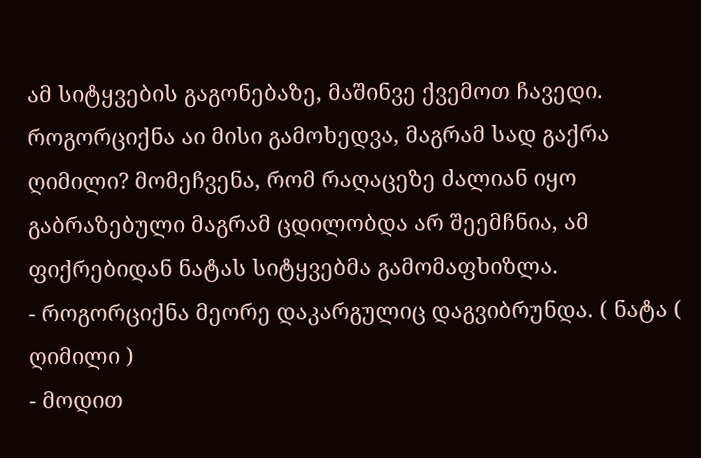ამ სიტყვების გაგონებაზე, მაშინვე ქვემოთ ჩავედი. როგორციქნა აი მისი გამოხედვა, მაგრამ სად გაქრა ღიმილი? მომეჩვენა, რომ რაღაცეზე ძალიან იყო გაბრაზებული მაგრამ ცდილობდა არ შეემჩნია, ამ ფიქრებიდან ნატას სიტყვებმა გამომაფხიზლა.
- როგორციქნა მეორე დაკარგულიც დაგვიბრუნდა. ( ნატა ( ღიმილი )
- მოდით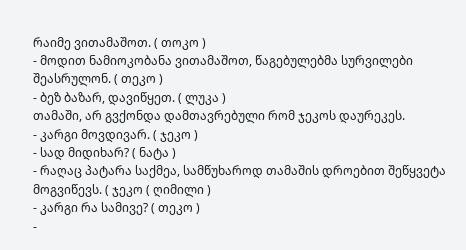რაიმე ვითამაშოთ. ( თოკო )
- მოდით ნამიოკობანა ვითამაშოთ, წაგებულებმა სურვილები შეასრულონ. ( თეკო )
- ბეზ ბაზარ, დავიწყეთ. ( ლუკა )
თამაში, არ გვქონდა დამთავრებული რომ ჯეკოს დაურეკეს.
- კარგი მოვდივარ. ( ჯეკო )
- სად მიდიხარ? ( ნატა )
- რაღაც პატარა საქმეა, სამწუხაროდ თამაშის დროებით შეწყვეტა მოგვიწევს. ( ჯეკო ( ღიმილი )
- კარგი რა სამივე? ( თეკო )
-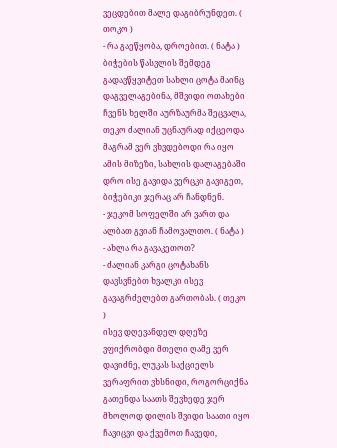ვეცდებით მალე დაგიბრუნდეთ. ( თოკო )
- რა გაეწყობა, დროებით. ( ნატა )
ბიჭების წასვლის შემდეგ გადავწყვიტეთ სახლი ცოტა მაინც დაგველაგებინა, მშვიდი ოთახები ჩვენს ხელში აურზაურმა შეცვალა, თეკო ძალიან უცნაურად იქცეოდა მაგრამ ვერ ვხვდებოდი რა იყო ამის მიზეზი, სახლის დალაგებაში დრო ისე გავიდა ვერცკი გავიგეთ, ბიჭებიკი ჯერაც არ ჩანდნენ.
- ჯეკომ სოფელში არ ვართ და ალბათ გვიან ჩამოვალთო. ( ნატა )
- ახლა რა გავაკეთოთ?
- ძალიან კარგი ცოტახანს დავსვნებთ ხვალკი ისევ გავაგრძელებთ გართობას. ( თეკო )
ისევ დღევანდელ დღეზე ვფიქრობდი მთელი ღამე ვერ დავიძნე, ლუკას საქციელს ვერაფრით ვხსნიდი, როგორციქნა გათენდა საათს შევხედე ჯერ მხოლოდ დილის შვიდი საათი იყო ჩავიცვი და ქვემოთ ჩავედი,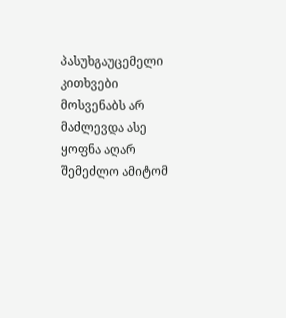პასუხგაუცემელი კითხვები მოსვენაბს არ მაძლევდა ასე ყოფნა აღარ შემეძლო ამიტომ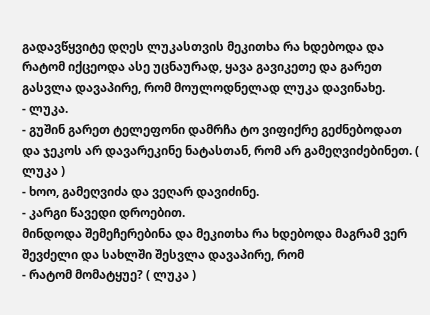გადავწყვიტე დღეს ლუკასთვის მეკითხა რა ხდებოდა და რატომ იქცეოდა ასე უცნაურად, ყავა გავიკეთე და გარეთ გასვლა დავაპირე, რომ მოულოდნელად ლუკა დავინახე.
- ლუკა.
- გუშინ გარეთ ტელეფონი დამრჩა ტო ვიფიქრე გეძნებოდათ და ჯეკოს არ დავარეკინე ნატასთან, რომ არ გამეღვიძებინეთ. ( ლუკა )
- ხოო, გამეღვიძა და ვეღარ დავიძინე.
- კარგი წავედი დროებით.
მინდოდა შემეჩერებინა და მეკითხა რა ხდებოდა მაგრამ ვერ შევძელი და სახლში შესვლა დავაპირე, რომ
- რატომ მომატყუე? ( ლუკა )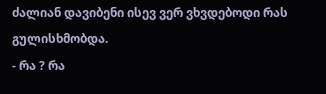ძალიან დავიბენი ისევ ვერ ვხვდებოდი რას გულისხმობდა.
- რა ? რა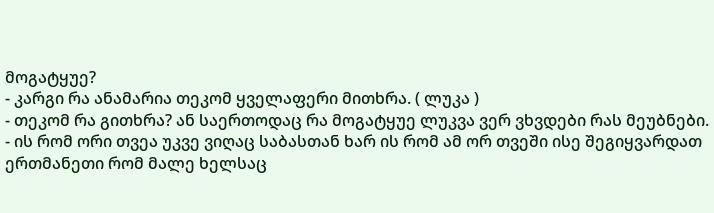მოგატყუე?
- კარგი რა ანამარია თეკომ ყველაფერი მითხრა. ( ლუკა )
- თეკომ რა გითხრა? ან საერთოდაც რა მოგატყუე ლუკვა ვერ ვხვდები რას მეუბნები.
- ის რომ ორი თვეა უკვე ვიღაც საბასთან ხარ ის რომ ამ ორ თვეში ისე შეგიყვარდათ ერთმანეთი რომ მალე ხელსაც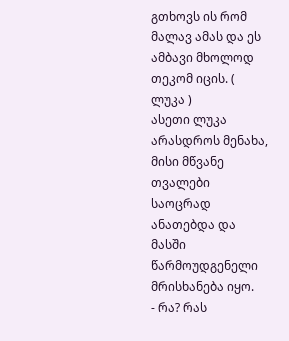გთხოვს ის რომ მალავ ამას და ეს ამბავი მხოლოდ თეკომ იცის. ( ლუკა )
ასეთი ლუკა არასდროს მენახა, მისი მწვანე თვალები საოცრად ანათებდა და მასში წარმოუდგენელი მრისხანება იყო.
- რა? რას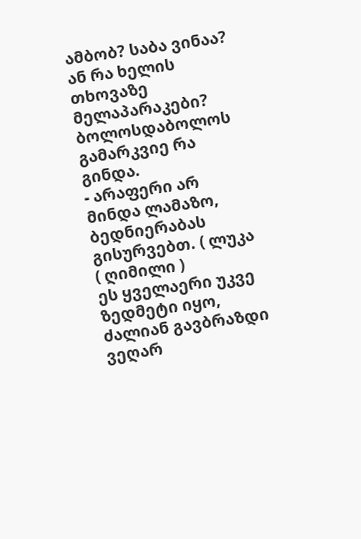ამბობ? საბა ვინაა? ან რა ხელის თხოვაზე მელაპარაკები? ბოლოსდაბოლოს გამარკვიე რა გინდა.
- არაფერი არ მინდა ლამაზო, ბედნიერაბას გისურვებთ. ( ლუკა ( ღიმილი )
ეს ყველაერი უკვე ზედმეტი იყო, ძალიან გავბრაზდი ვეღარ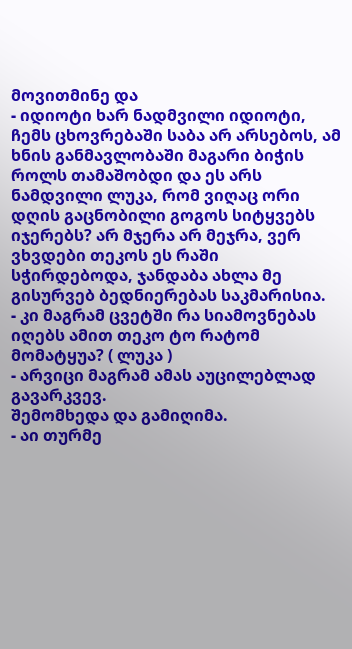მოვითმინე და
- იდიოტი ხარ ნადმვილი იდიოტი, ჩემს ცხოვრებაში საბა არ არსებოს, ამ ხნის განმავლობაში მაგარი ბიჭის როლს თამაშობდი და ეს არს ნამდვილი ლუკა, რომ ვიღაც ორი დღის გაცნობილი გოგოს სიტყვებს იჯერებს? არ მჯერა არ მეჯრა, ვერ ვხვდები თეკოს ეს რაში სჭირდებოდა, ჯანდაბა ახლა მე გისურვებ ბედნიერებას საკმარისია.
- კი მაგრამ ცვეტში რა სიამოვნებას იღებს ამით თეკო ტო რატომ მომატყუა? ( ლუკა )
- არვიცი მაგრამ ამას აუცილებლად გავარკვევ.
შემომხედა და გამიღიმა.
- აი თურმე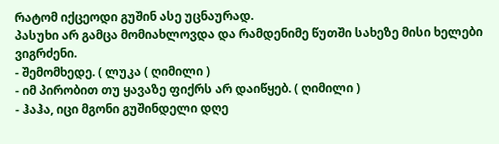რატომ იქცეოდი გუშინ ასე უცნაურად.
პასუხი არ გამცა მომიახლოვდა და რამდენიმე წუთში სახეზე მისი ხელები ვიგრძენი.
- შემომხედე. ( ლუკა ( ღიმილი )
- იმ პირობით თუ ყავაზე ფიქრს არ დაიწყებ. ( ღიმილი )
- ჰაჰა, იცი მგონი გუშინდელი დღე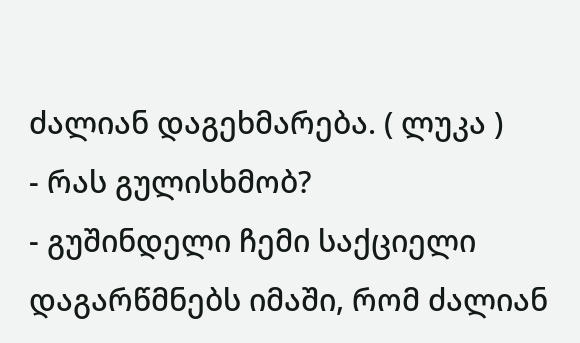ძალიან დაგეხმარება. ( ლუკა )
- რას გულისხმობ?
- გუშინდელი ჩემი საქციელი დაგარწმნებს იმაში, რომ ძალიან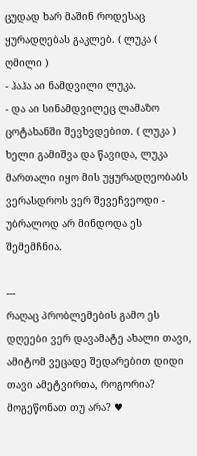ცუდად ხარ მაშინ როდესაც ყურადღებას გაკლებ. ( ლუკა ( ღმილი )
- ჰაჰა აი ნამდვილი ლუკა.
- და აი სინამდვილეც ლამაზო ცოტახანში შევხვდებით. ( ლუკა )
ხელი გამიშვა და წავიდა, ლუკა მართალი იყო მის უყურადღეობაბს ვერასდროს ვერ შევეჩვეოდი - უბრალოდ არ მინდოდა ეს შემემჩნია.

---
რაღაც პრობლემების გამო ეს დღეები ვერ დავამატე ახალი თავი, ამიტომ ვეცადე შედარებით დიდი თავი ამეტვირთა, როგორია? მოგეწონათ თუ არა? ♥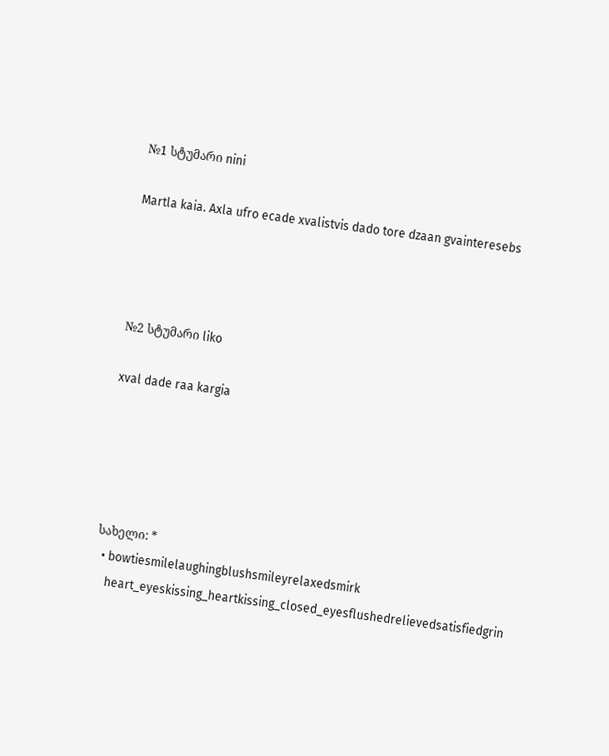№1 სტუმარი nini

Martla kaia. Axla ufro ecade xvalistvis dado tore dzaan gvainteresebs




№2 სტუმარი liko

xval dade raa kargia





სახელი: *
  • bowtiesmilelaughingblushsmileyrelaxedsmirk
    heart_eyeskissing_heartkissing_closed_eyesflushedrelievedsatisfiedgrin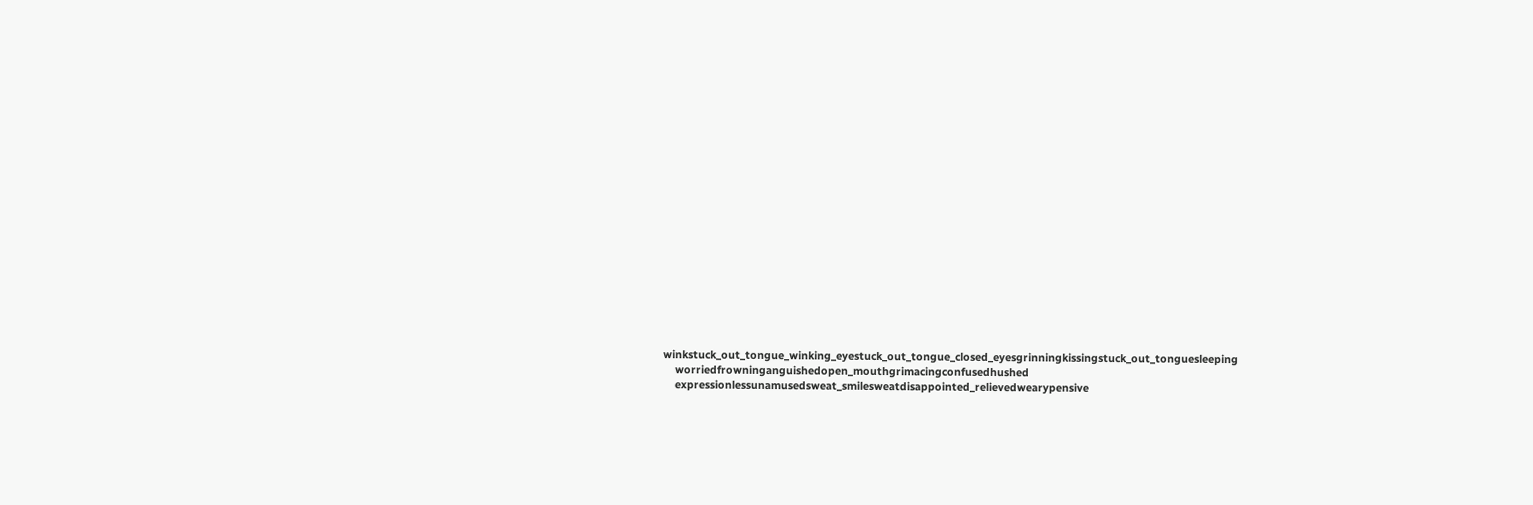winkstuck_out_tongue_winking_eyestuck_out_tongue_closed_eyesgrinningkissingstuck_out_tonguesleeping
    worriedfrowninganguishedopen_mouthgrimacingconfusedhushed
    expressionlessunamusedsweat_smilesweatdisappointed_relievedwearypensive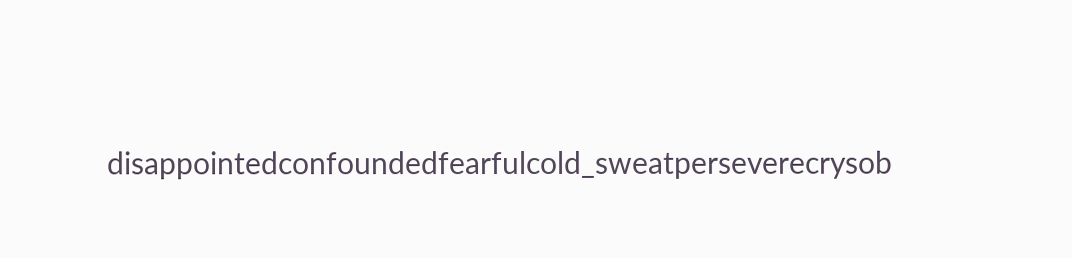disappointedconfoundedfearfulcold_sweatperseverecrysob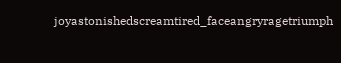joyastonishedscreamtired_faceangryragetriumph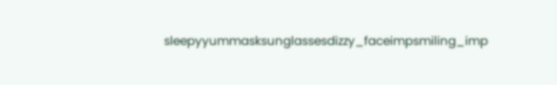sleepyyummasksunglassesdizzy_faceimpsmiling_imp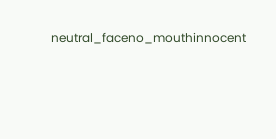neutral_faceno_mouthinnocent